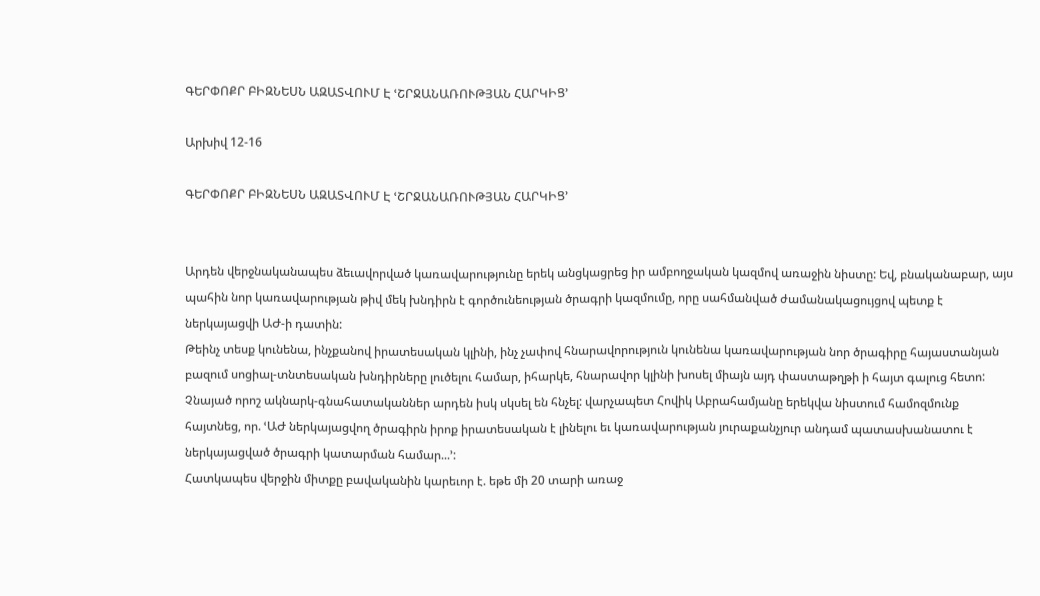ԳԵՐՓՈՔՐ ԲԻԶՆԵՍՆ ԱԶԱՏՎՈՒՄ Է ՙՇՐՋԱՆԱՌՈՒԹՅԱՆ ՀԱՐԿԻՑ՚

Արխիվ 12-16

ԳԵՐՓՈՔՐ ԲԻԶՆԵՍՆ ԱԶԱՏՎՈՒՄ Է ՙՇՐՋԱՆԱՌՈՒԹՅԱՆ ՀԱՐԿԻՑ՚


Արդեն վերջնականապես ձեւավորված կառավարությունը երեկ անցկացրեց իր ամբողջական կազմով առաջին նիստը: Եվ, բնականաբար, այս պահին նոր կառավարության թիվ մեկ խնդիրն է գործունեության ծրագրի կազմումը, որը սահմանված ժամանակացույցով պետք է ներկայացվի ԱԺ-ի դատին:
Թեինչ տեսք կունենա, ինչքանով իրատեսական կլինի, ինչ չափով հնարավորություն կունենա կառավարության նոր ծրագիրը հայաստանյան բազում սոցիալ-տնտեսական խնդիրները լուծելու համար, իհարկե, հնարավոր կլինի խոսել միայն այդ փաստաթղթի ի հայտ գալուց հետո: Չնայած որոշ ակնարկ-գնահատականներ արդեն իսկ սկսել են հնչել: վարչապետ Հովիկ Աբրահամյանը երեկվա նիստում համոզմունք հայտնեց, որ. ՙԱԺ ներկայացվող ծրագիրն իրոք իրատեսական է լինելու եւ կառավարության յուրաքանչյուր անդամ պատասխանատու է ներկայացված ծրագրի կատարման համար...՚:
Հատկապես վերջին միտքը բավականին կարեւոր է. եթե մի 20 տարի առաջ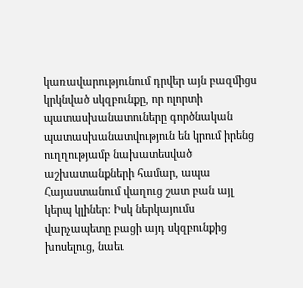կառավարությունում դրվեր այն բազմիցս կրկնված սկզբունքը, որ ոլորտի պատասխանատուները գործնական պատասխանատվություն են կրում իրենց ուղղությամբ նախատեսված աշխատանքների համար, ապա Հայաստանում վաղուց շատ բան այլ կերպ կլիներ: Իսկ ներկայումս վարչապետը բացի այդ սկզբունքից խոսելուց, նաեւ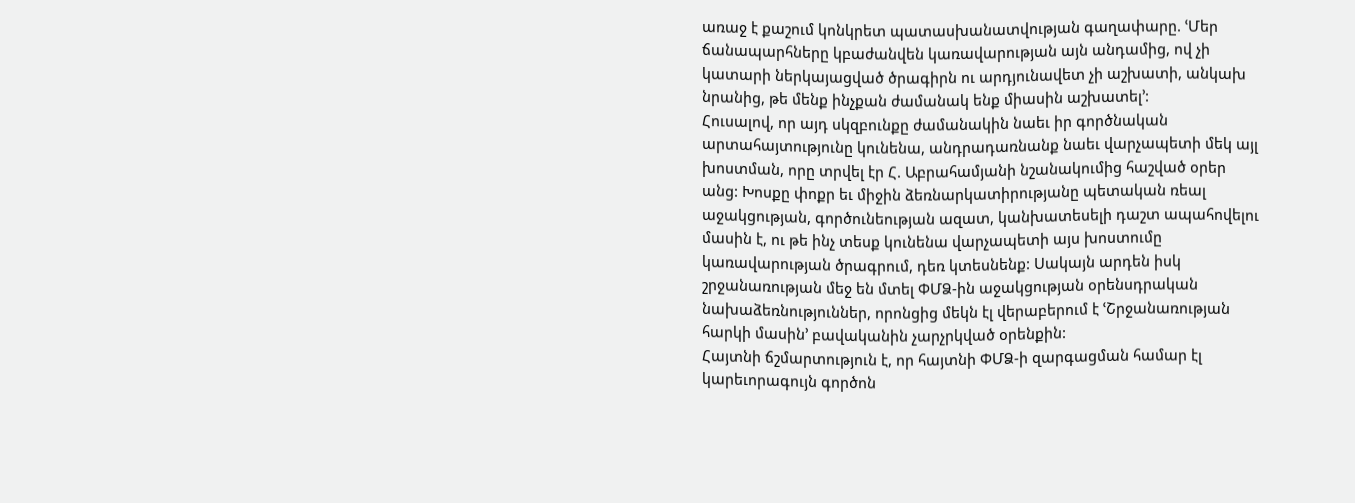առաջ է քաշում կոնկրետ պատասխանատվության գաղափարը. ՙՄեր ճանապարհները կբաժանվեն կառավարության այն անդամից, ով չի կատարի ներկայացված ծրագիրն ու արդյունավետ չի աշխատի, անկախ նրանից, թե մենք ինչքան ժամանակ ենք միասին աշխատել՚:
Հուսալով, որ այդ սկզբունքը ժամանակին նաեւ իր գործնական արտահայտությունը կունենա, անդրադառնանք նաեւ վարչապետի մեկ այլ խոստման, որը տրվել էր Հ. Աբրահամյանի նշանակումից հաշված օրեր անց: Խոսքը փոքր եւ միջին ձեռնարկատիրությանը պետական ռեալ աջակցության, գործունեության ազատ, կանխատեսելի դաշտ ապահովելու մասին է, ու թե ինչ տեսք կունենա վարչապետի այս խոստումը կառավարության ծրագրում, դեռ կտեսնենք: Սակայն արդեն իսկ շրջանառության մեջ են մտել ՓՄՁ-ին աջակցության օրենսդրական նախաձեռնություններ, որոնցից մեկն էլ վերաբերում է ՙՇրջանառության հարկի մասին՚ բավականին չարչրկված օրենքին:
Հայտնի ճշմարտություն է, որ հայտնի ՓՄՁ-ի զարգացման համար էլ կարեւորագույն գործոն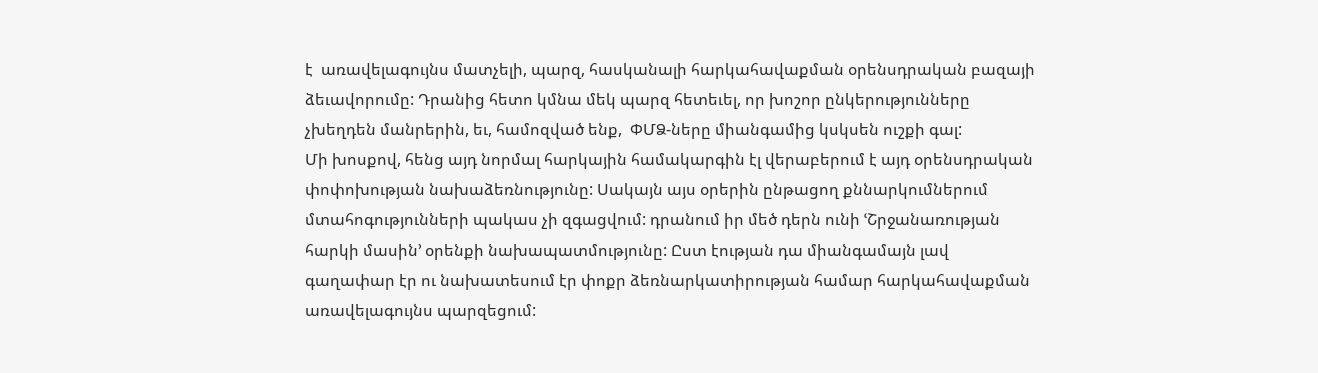է  առավելագույնս մատչելի, պարզ, հասկանալի հարկահավաքման օրենսդրական բազայի  ձեւավորումը: Դրանից հետո կմնա մեկ պարզ հետեւել, որ խոշոր ընկերությունները չխեղդեն մանրերին, եւ, համոզված ենք,  ՓՄՁ-ները միանգամից կսկսեն ուշքի գալ:
Մի խոսքով, հենց այդ նորմալ հարկային համակարգին էլ վերաբերում է այդ օրենսդրական փոփոխության նախաձեռնությունը: Սակայն այս օրերին ընթացող քննարկումներում մտահոգությունների պակաս չի զգացվում: դրանում իր մեծ դերն ունի ՙՇրջանառության հարկի մասին՚ օրենքի նախապատմությունը: Ըստ էության դա միանգամայն լավ գաղափար էր ու նախատեսում էր փոքր ձեռնարկատիրության համար հարկահավաքման առավելագույնս պարզեցում: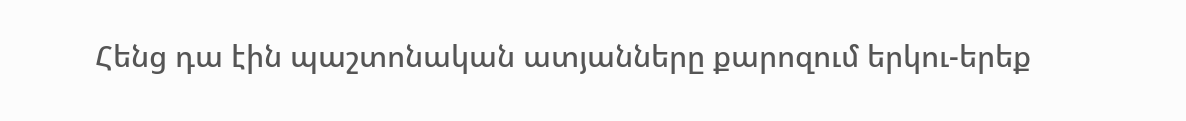Հենց դա էին պաշտոնական ատյանները քարոզում երկու-երեք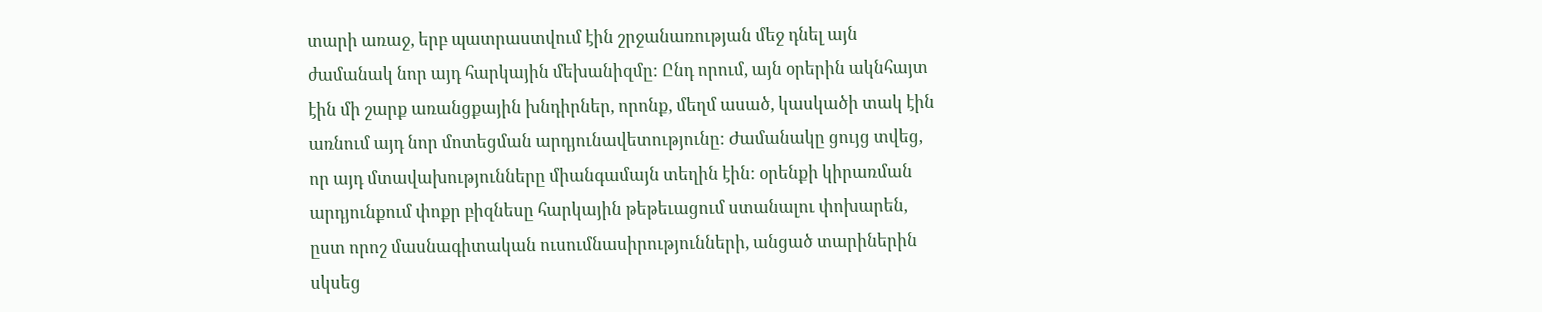տարի առաջ, երբ պատրաստվում էին շրջանառության մեջ դնել այն ժամանակ նոր այդ հարկային մեխանիզմը: Ընդ որում, այն օրերին ակնհայտ էին մի շարք առանցքային խնդիրներ, որոնք, մեղմ ասած, կասկածի տակ էին առնում այդ նոր մոտեցման արդյունավետությունը: Ժամանակը ցույց տվեց, որ այդ մտավախությունները միանգամայն տեղին էին: օրենքի կիրառման արդյունքում փոքր բիզնեսը հարկային թեթեւացում ստանալու փոխարեն, ըստ որոշ մասնագիտական ուսումնասիրությունների, անցած տարիներին սկսեց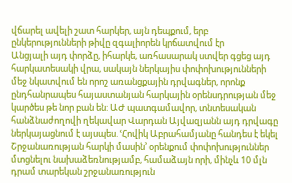վճարել ավելի շատ հարկեր, այն դեպքում, երբ ընկերությունների թիվը զգալիորեն կրճատվում էր
Անցյալի այդ փորձը, իհարկե, առհասարակ ստվեր գցեց այդ հարկատեսակի վրա, սակայն ներկայիս փոփոխությունների մեջ նկատվում են որոշ առանցքային դրվագներ, որոնք ընդհանրապես հայաստանյան հարկային օրենսդրության մեջ կարծես թե նոր բան են: ԱԺ պատգամավոր, տնտեսական հանձնաժողովի ղեկավար Վարդան Այվազյանն այդ դրվագը ներկայացնում է այսպես. ՙՀովիկ Աբրահամյանը հանդես է եկել Շրջանառության հարկի մասին՚ օրենքում փոփոխություններ մտցնելու նախաձեռնությամբ, համաձայն որի, մինչև 10 մլն դրամ տարեկան շրջանառություն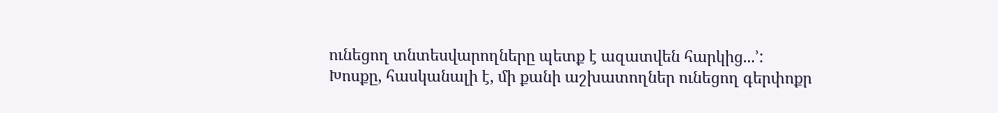ունեցող տնտեսվարողները պետք է ազատվեն հարկից...՚:
Խոսքը, հասկանալի է, մի քանի աշխատողներ ունեցող գերփոքր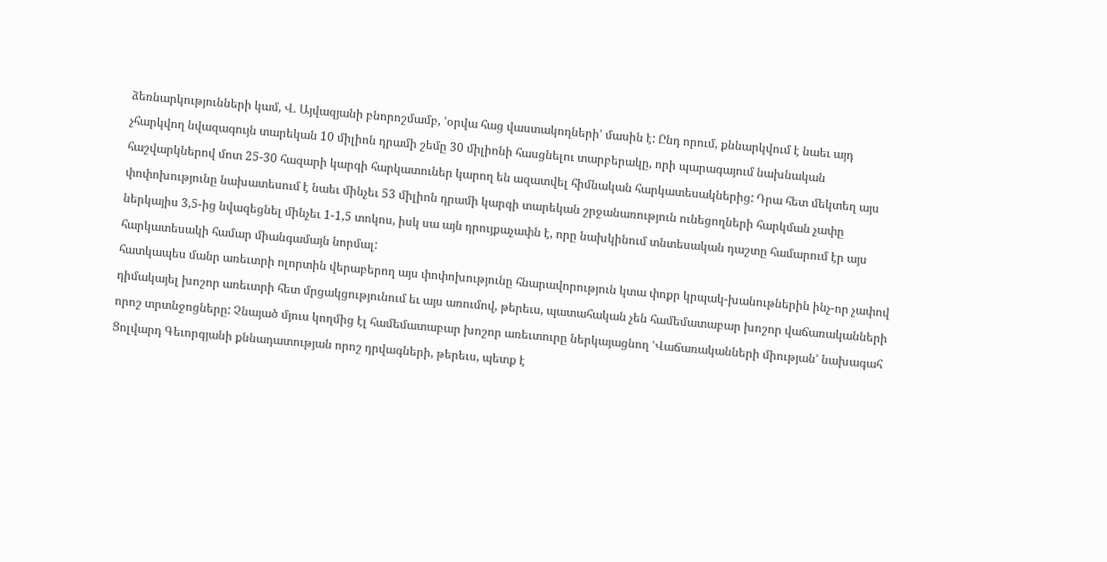ձեռնարկությունների կամ, Վ. Այվազյանի բնորոշմամբ, ՙօրվա հաց վաստակողների՚ մասին է: Ընդ որում, քննարկվում է նաեւ այդ չհարկվող նվազագույն տարեկան 10 միլիոն դրամի շեմը 30 միլիոնի հասցնելու տարբերակը, որի պարագայում նախնական հաշվարկներով մոտ 25-30 հազարի կարգի հարկատուներ կարող են ազատվել հիմնական հարկատեսակներից: Դրա հետ մեկտեղ այս փոփոխությունը նախատեսում է նաեւ մինչեւ 53 միլիոն դրամի կարգի տարեկան շրջանառություն ունեցողների հարկման չափը ներկայիս 3,5-ից նվազեցնել մինչեւ 1-1,5 տոկոս, իսկ սա այն դրույքաչափն է, որը նախկինում տնտեսական դաշտը համարում էր այս հարկատեսակի համար միանգամայն նորմալ:
հատկապես մանր առեւտրի ոլորտին վերաբերող այս փոփոխությունը հնարավորություն կտա փոքր կրպակ-խանութներին ինչ-որ չափով դիմակայել խոշոր առեւտրի հետ մրցակցությունում եւ այս առումով, թերեւս, պատահական չեն համեմատաբար խոշոր վաճառականների որոշ տրտնջոցները: Չնայած մյուս կողմից էլ համեմատաբար խոշոր առեւտուրը ներկայացնող ՙՎաճառականների միության՚ նախագահ Ցոլվարդ Գեւորգյանի քննադատության որոշ դրվագների, թերեւս, պետք է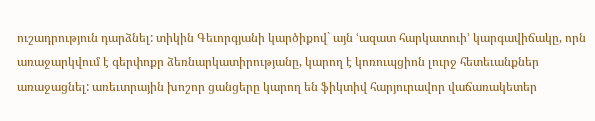ուշադրություն դարձնել: տիկին Գեւորգյանի կարծիքով` այն ՙազատ հարկատուի՚ կարգավիճակը, որն առաջարկվում է գերփոքր ձեռնարկատիրությանը, կարող է կոռուպցիոն լուրջ հետեւանքներ առաջացնել: առեւտրային խոշոր ցանցերը կարող են ֆիկտիվ հարյուրավոր վաճառակետեր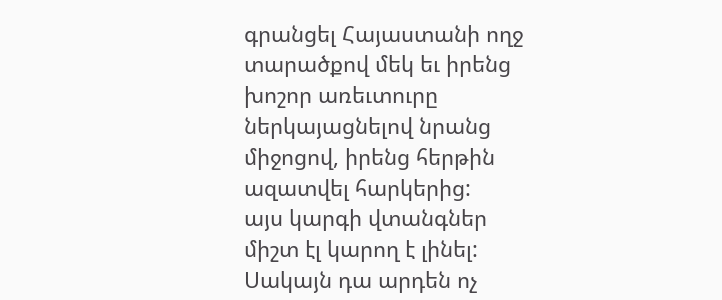գրանցել Հայաստանի ողջ տարածքով մեկ եւ իրենց խոշոր առեւտուրը ներկայացնելով նրանց միջոցով, իրենց հերթին ազատվել հարկերից:
այս կարգի վտանգներ միշտ էլ կարող է լինել: Սակայն դա արդեն ոչ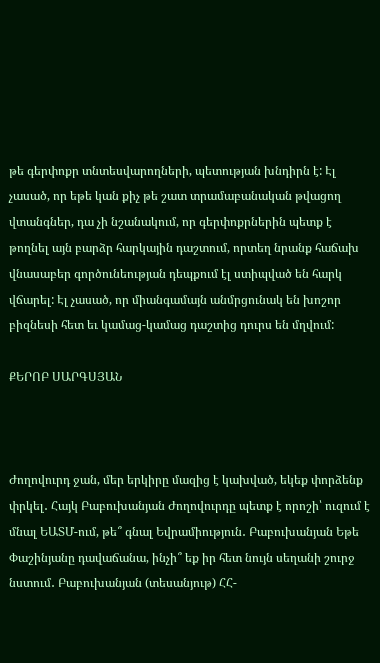թե գերփոքր տնտեսվարողների, պետության խնդիրն է: Էլ չասած, որ եթե կան քիչ թե շատ տրամաբանական թվացող վտանգներ, դա չի նշանակում, որ գերփոքրներին պետք է թողնել այն բարձր հարկային դաշտում, որտեղ նրանք հաճախ վնասաբեր գործունեության դեպքում էլ ստիպված են հարկ վճարել: Էլ չասած, որ միանգամայն անմրցունակ են խոշոր բիզնեսի հետ եւ կամաց-կամաց դաշտից դուրս են մղվում:

ՔԵՐՈԲ ՍԱՐԳՍՅԱՆ



Ժողովուրդ ջան, մեր երկիրը մազից է կախված, եկեք փորձենք փրկել․ Հայկ Բաբուխանյան Ժողովուրդը պետք է որոշի՝ ուզում է մնալ ԵԱՏՄ-ում, թե՞ գնալ Եվրամիություն․ Բաբուխանյան Եթե Փաշինյանը դավաճանա, ինչի՞ եք իր հետ նույն սեղանի շուրջ նստում․ Բաբուխանյան (տեսանյութ) ՀՀ-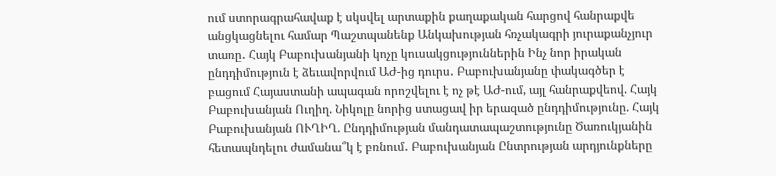ում ստորագրահավաք է սկսվել արտաքին քաղաքական հարցով հանրաքվե անցկացնելու համար Պաշտպանենք Անկախության հռչակագրի յուրաքանչյուր տառը․ Հայկ Բաբուխանյանի կոչը կուսակցություններին Ինչ նոր իրական ընդդիմություն է ձեւավորվում ԱԺ-ից դուրս․ Բաբուխանյանը փակագծեր է բացում Հայաստանի ապագան որոշվելու է ոչ թէ ԱԺ-ում, այլ հանրաքվեով. Հայկ Բաբուխանյան Ուղիղ. Նիկոլը նորից ստացավ իր երազած ընդդիմությունը. Հայկ Բաբուխանյան ՈՒՂԻՂ. Ընդդիմության մանդատապաշտությունը Ծառուկյանին հետապնդելու ժամանա՞կ է բռնում․ Բաբուխանյան Ընտրության արդյունքները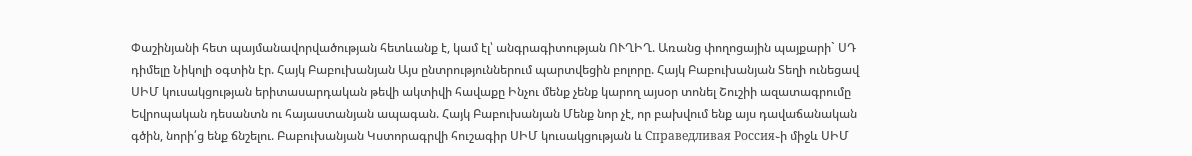Փաշինյանի հետ պայմանավորվածության հետևանք է, կամ էլ՝ անգրագիտության ՈՒՂԻՂ. Առանց փողոցային պայքարի` ՍԴ դիմելը Նիկոլի օգտին էր. Հայկ Բաբուխանյան Այս ընտրություններում պարտվեցին բոլորը. Հայկ Բաբուխանյան Տեղի ունեցավ ՍԻՄ կուսակցության երիտասարդական թեվի ակտիվի հավաքը Ինչու մենք չենք կարող այսօր տոնել Շուշիի ազատագրումը Եվրոպական դեսանտն ու հայաստանյան ապագան. Հայկ Բաբուխանյան Մենք նոր չէ, որ բախվում ենք այս դավաճանական գծին, նորի՛ց ենք ճնշելու. Բաբուխանյան Կստորագրվի հուշագիր ՍԻՄ կուսակցության և Справедливая Россия֊ի միջև ՍԻՄ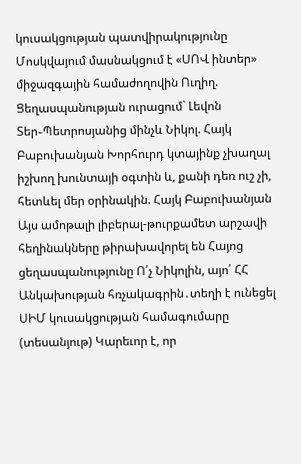կուսակցության պատվիրակությունը Մոսկվայում մասնակցում է «ՍՈՎ ինտեր» միջազգային համաժողովին Ուղիղ. Ցեղասպանության ուրացում` Լեվոն Տեր֊Պետրոսյանից մինչև Նիկոլ. Հայկ Բաբուխանյան Խորհուրդ կտայինք չխաղալ իշխող խունտայի օգտին և, քանի դեռ ուշ չի, հետևել մեր օրինակին. Հայկ Բաբուխանյան Այս ամոթալի լիբերալ-թուրքամետ արշավի հեղինակները թիրախավորել են Հայոց ցեղասպանությունը Ո՛չ Նիկոլին, այո՛ ՀՀ Անկախության հռչակագրին․տեղի է ունեցել ՍԻՄ կուսակցության համագումարը (տեսանյութ) Կարեւոր է, որ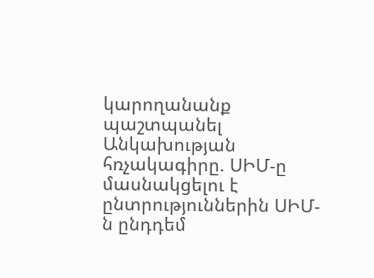կարողանանք պաշտպանել Անկախության հռչակագիրը. ՍԻՄ-ը մասնակցելու է ընտրություններին ՍԻՄ-ն ընդդեմ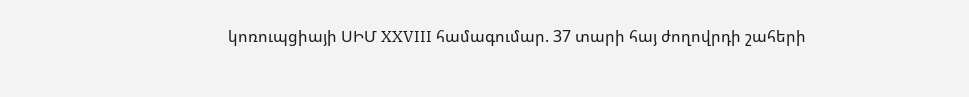կոռուպցիայի ՍԻՄ XXVIII համագումար. 37 տարի հայ ժողովրդի շահերի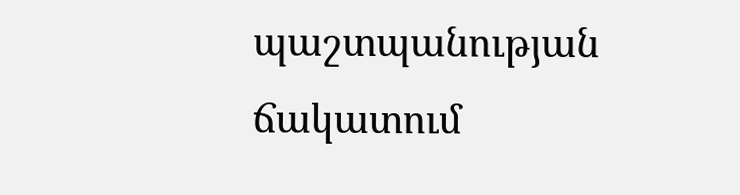պաշտպանության ճակատում